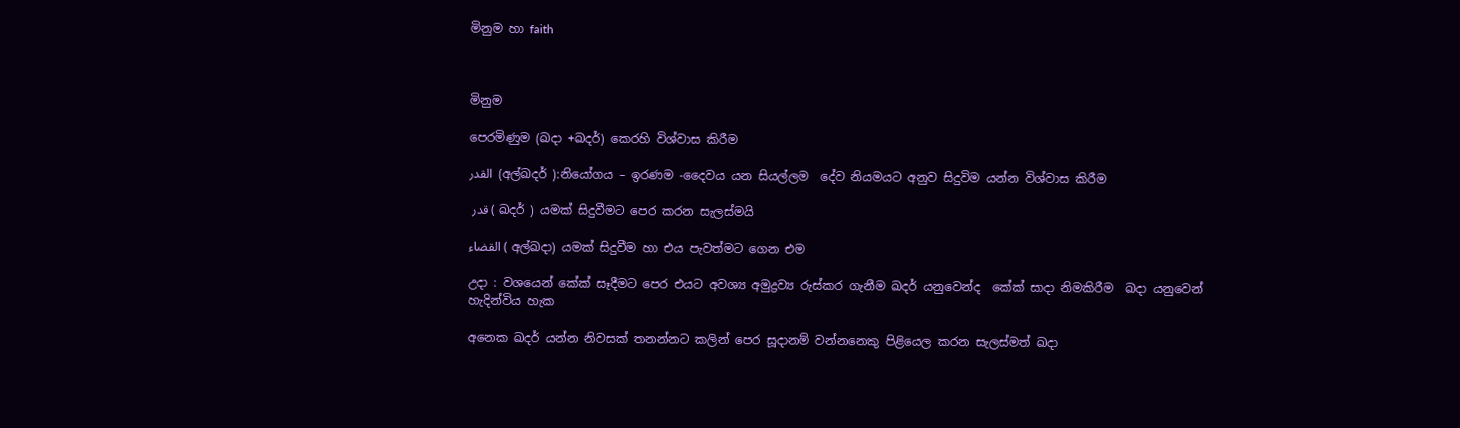මිනුම හා faith



මිනුම

පෙරමිණුම (ඛදා +ඛදර්) කෙරහි විශ්වාස කිරීම

القدر  (අල්ඛදර් ):නියෝගය – ඉරණම -දෛවය යන සියල්ලම  දේව නියමයට අනුව සිදුවිම යන්න විශ්වාස කිරීම

 قدر ( ඛදර් ) යමක් සිදුවීමට පෙර කරන සැලස්මයි

القضاء ( අල්ඛදා) යමක් සිදුවීම හා එය පැවත්මට ගෙන එම

උදා : වශයෙන් කේක් සෑදීමට පෙර එයට අවශ්‍ය අමුද්‍රව්‍ය රුස්කර ගැනීම ඛදර් යනුවෙන්ද  කේක් සාදා නිමකිරීම  ඛදා යනුවෙන් හැදින්විය හැක

අනෙක ඛදර් යන්න නිවසක් තනන්නට කලින් පෙර සූදානම් වන්නනෙකු පිළියෙල කරන සැලස්මත් ඛදා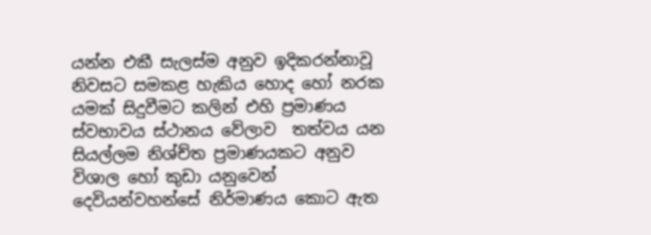යන්න එකී සැලස්ම අනුව ඉදිකරන්නාවූ නිවසට සමකළ හැකිය හොද හෝ නරක යමක් සිදුවීමට කලින් එහි ප්‍රමාණය ස්වභාවය ස්ථානය වේලාව  තත්වය යන සියල්ලම නිශ්ච්ත ප්‍රමාණයකට අනුව විශාල හෝ කුඩා යනුවෙන් දෙවියන්වහන්සේ නිර්මාණය කොට ඇත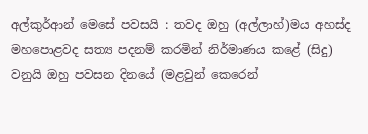අල්කුර්ආන් මෙසේ පවසයි : තවද ඔහු (අල්ලාහ්)මය අහස්ද මහපොළවද සත්‍ය පදනම් කරමින් නිර්මාණය කළේ (සිදු) වනුයි ඔහු පවසන දිනයේ (මළවුන් කෙරෙන්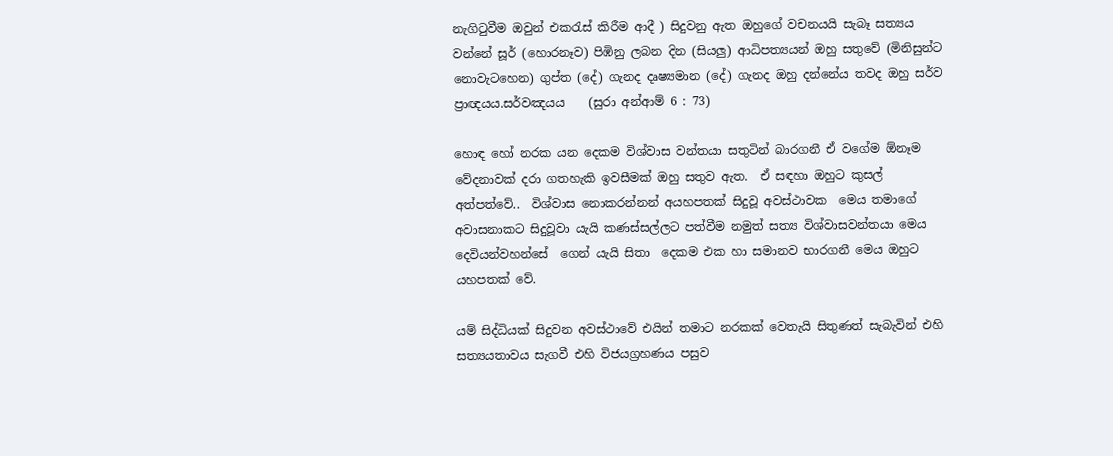නැගිටුවීම ඔවුන් එකරැස් කිරීම ආදී ) සිදුවනු ඇත ඔහුගේ වචනයයි සැබෑ සත්‍යය වන්නේ සූර් (හොරනෑව) පිඹිනු ලබන දින (සියලු) ආධිපත්‍යයන් ඔහු සතුවේ (මිනිසුන්ට නොවැටහෙන) ගුප්ත (දේ) ගැනද දෘෂ්‍යමාන (දේ) ගැනද ඔහු දන්නේය තවද ඔහු සර්ව ප්‍රාඥයය.සර්වඤයය    (සුරා අන්ආම් 6 : 73)

හොඳ හෝ නරක යන දෙකම විශ්වාස වන්තයා සතුටින් බාරගනී ඒ වගේම ඕනෑම  වේදනාවක් දරා ගතහැකි ඉවසීමක් ඔහු සතුව ඇත.  ඒ සඳහා ඔහුට කුසල් අත්පත්වේ..  විශ්වාස නොකරන්නන් අයහපතක් සිදුවූ අවස්ථාවක  මෙය තමාගේ අවාසනාකට සිදුවූවා යැයි කණස්සල්ලට පත්වීම නමුත් සත්‍ය විශ්වාසවන්තයා මෙය  දෙවියන්වහන්සේ  ගෙන් යැයි සිතා  දෙකම එක හා සමානව භාරගනී මෙය ඔහුට යහපතක් වේ.

යම් සිද්ධියක් සිදුවන අවස්ථාවේ එයින් තමාට නරකක් වෙතැයි සිතුණත් සැබැවින් එහි සත්‍යයතාවය සැගවී එහි විජයග්‍රහණය පසුව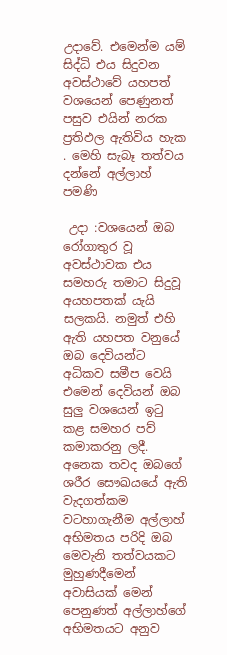උදාවේ. එමෙන්ම යම් සිද්ධි එය සිදුවන අවස්ථාවේ යහපත් වශයෙන් පෙණුනත් පසුව එයින් නරක ප්‍රතිඵල ඇතිවිය හැක . මෙහි සැබෑ තත්වය දන්නේ අල්ලාහ් පමණි

 උදා :වශයෙන් ඔබ රෝගාතුර වූ අවස්ථාවක එය සමහරු තමාට සිදුවූ අයහපතක් යැයි සලකයි. නමුත් එහි ඇති යහපත වනුයේ ඔබ දෙවියන්ට අධිකව සමීප වෙයි එමෙන් දෙවියන් ඔබ සුලු වශයෙන් ඉටු කළ සමහර පව් කමාකරනු ලදී. අනෙක තවද ඔබගේ ශරීර සෞඛයයේ ඇති වැදගත්කම  වටහාගැනීම අල්ලාහ් අභිමතය පරිදි ඔබ මෙවැනි තත්වයකට මුහුණදීමෙන් අවාසියක් මෙන්  පෙනුණත් අල්ලාහ්ගේ අභිමතයට අනුව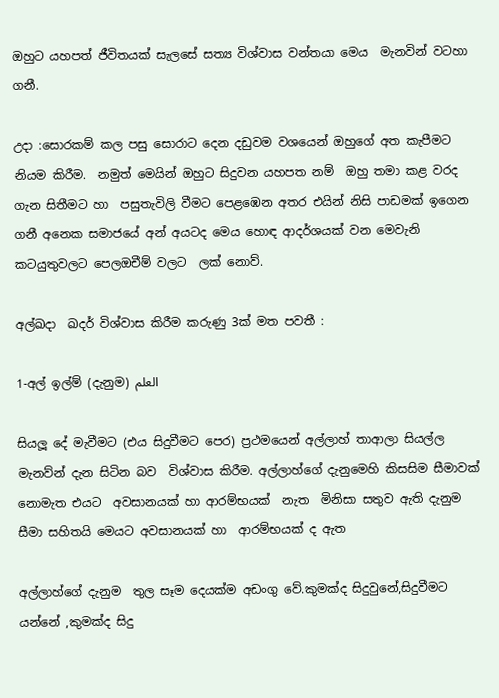ඔහුට යහපත් ජීවිතයක් සැලසේ සත්‍ය විශ්වාස වන්තයා මෙය  මැනවින් වටහා ගනී.

උදා :සොරකම් කල පසු සොරාට දෙන දඩුවම වශයෙන් ඔහුගේ අත කැපීමට නියම කිරීම.  නමුත් මෙයින් ඔහුට සිදුවන යහපත නම්  ඔහු තමා කළ වරද ගැන සිතීමට හා  පසුතැවිලි වීමට පෙළඹෙන අතර එයින් නිසි පාඩමක් ඉගෙන ගනී අනෙක සමාජයේ අන් අයටද මෙය හොඳ ආදර්ශයක් වන මෙවැනි කටයුතුවලට පෙලඔචීම් වලට  ලක් නොව්.

අල්ඛදා  ඛදර් විශ්වාස කිරීම කරුණු 3ක් මත පවතී :

1-අල් ඉල්ම් (දැනුම) العلم

සියලූ දේ මැවීමට (එය සිදුවීමට පෙර) ප්‍රථමයෙන් අල්ලාහ් තාආලා සියල්ල මැනව්න් දැන සිටින බව  විශ්වාස කිරීම. අල්ලාහ්ගේ දැනුමෙහි කිසසිම සීමාවක් නොමැත එයට  අවසානයක් හා ආරම්භයක්  නැත  මිනිසා සතුව ඇති දැනුම සීමා සහිතයි මෙයට අවසානයක් හා  ආරම්භයක් ද ඇත

අල්ලාහ්ගේ දැනුම  තුල සෑම දෙයක්ම අඩංගු වේ.කුමක්ද සිදුවුනේ,සිදුවීමට යන්නේ ,කුමක්ද සිදු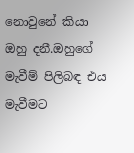නොවුනේ කියා ඔහු දනී.ඔහුගේ මැවීම් පිලිබඳ එය මැවීමට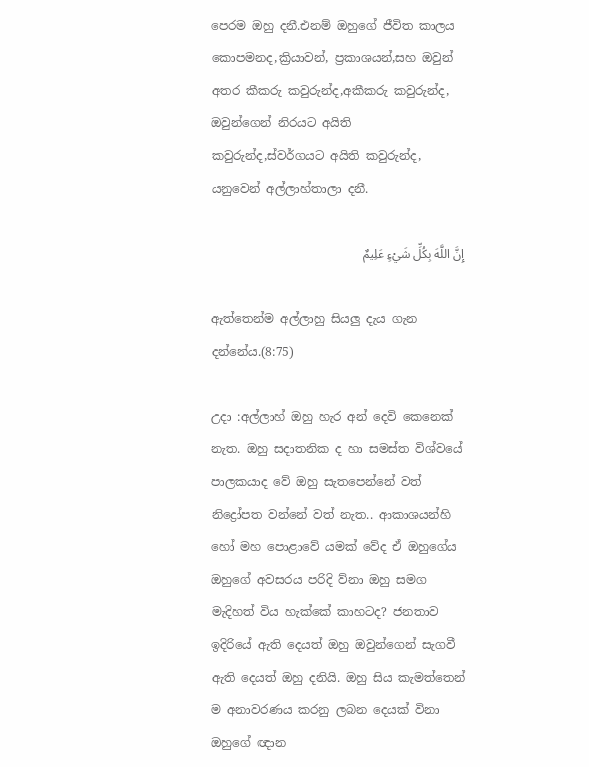පෙරම ඔහු දනී.එනම් ඔහුගේ ජීවිත කාලය කොපමනද,ක්‍රියාවන්, ප්‍රකාශයන්,සහ ඔවුන් අතර කීකරු කවුරුන්ද,අකීකරු කවුරුන්ද, ඔවුන්ගෙන් නිරයට අයිති කවුරුන්ද,ස්වර්ගයට අයිති කවුරුන්ද, යනුවෙන් අල්ලාහ්තාලා දනී.

إِنَّ اللَّهَ بِكُلِّ شَيْءٍ عَلِيمٌ

ඇත්තෙන්ම අල්ලාහු සියලු දැය ගැන දන්නේය.(8:75)

උදා :අල්ලාහ් ඔහු හැර අන් දෙවි කෙනෙක් නැත. ඔහු සදාතනික ද හා සමස්ත විශ්වයේ  පාලකයාද වේ ඔහු සැතපෙන්නේ වත් නිද්‍රෝපත වන්නේ වත් නැත.. ආකාශයන්හි හෝ මහ පොළාවේ යමක් වේද ඒ ඔහුගේය ඔහුගේ අවසරය පරිදි ව්නා ඔහු සමග මැදිහත් විය හැක්කේ කාහටද? ජනතාව ඉදිරියේ ඇති දෙයත් ඔහු ඔවුන්ගෙන් සැගවී ඇති දෙයත් ඔහු දනියි. ඔහු සිය කැමත්තෙන් ම අනාවරණය කරනු ලබන දෙයක් විනා ඔහුගේ ඥාන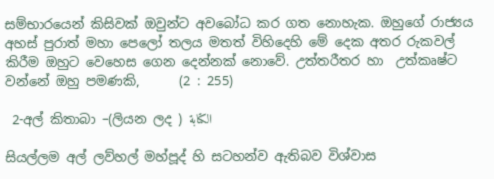සම්භාරයෙන් කිසිවක් ඔවුන්ට අවබෝධ කර ගත නොහැක. ඔහුගේ රාජ්‍යය අහස් පුරාත් මහා පෙලෝ තලය මතත් විහිදෙහි මේ දෙක අතර රුකවල් කිරීම ඔහුට වෙහෙස ගෙන දෙන්නක් නොවේ. උත්තරීතර හා  උත්කෘෂ්ට වන්නේ ඔහු පමණකි,      (2 : 255)

 2-අල් කිතාබා –(ලියන ලද ) الكتابة

සියල්ලම අල් ලව්හල් මහ්පූද් හි සටහන්ව ඇතිබව විශ්වාස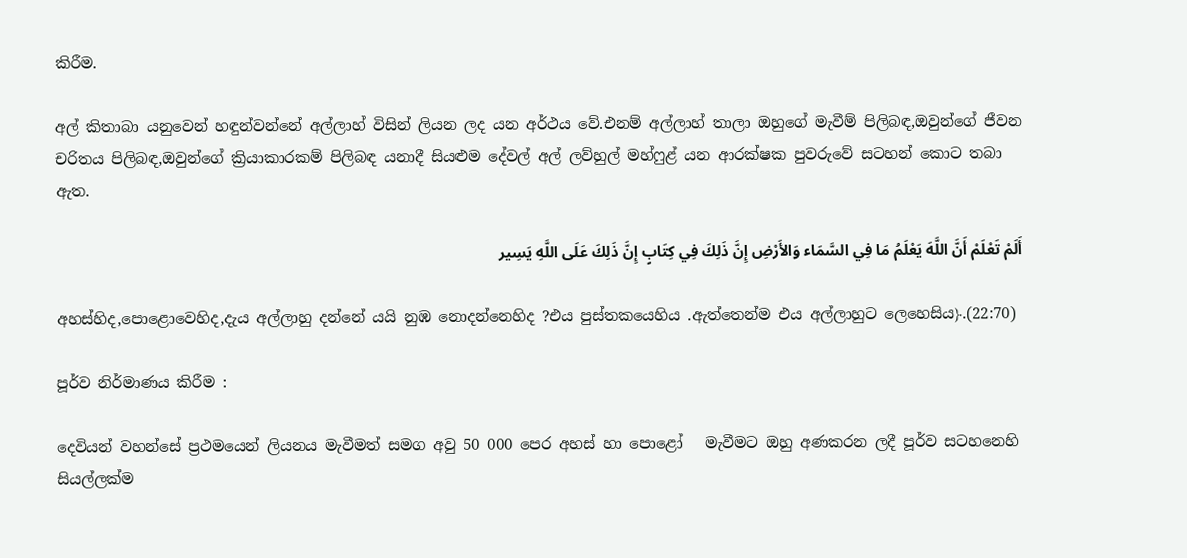කිරීම.

අල් කිතාබා යනුවෙන් හඳුන්වන්නේ අල්ලාහ් විසින් ලියන ලද යන අර්ථය වේ.එනම් අල්ලාහ් තාලා ඔහුගේ මැවීම් පිලිබඳ,ඔවුන්ගේ ජීවන චරිතය පිලිබඳ,ඔවුන්ගේ ක්‍රියාකාරකම් පිලිබඳ යනාදී සියළුම දේවල් අල් ලව්හුල් මහ්ෆුළ් යන ආරක්ෂක පුවරුවේ සටහන් කොට තබා ඇත.

أَلَمْ تَعْلَمْ أَنَّ اللَّهَ يَعْلَمُ مَا فِي السَّمَاء وَالأَرْضِ إِنَّ ذَلِكَ فِي كِتَابٍ إِنَّ ذَلِكَ عَلَى اللَّهِ يَسِير

අහස්හිද,පොළොවෙහිද,දැය අල්ලාහු දන්නේ යයි නුඹ නොදන්නෙහිද ?එය පුස්තකයෙහිය .ඇත්තෙන්ම එය අල්ලාහුට ලෙහෙසිය﴿.(22:70)

පූර්ව නිර්මාණය කිරීම :

දෙවියන් වහන්සේ ප්‍රථමයෙන් ලියනය මැවීමත් සමග අවු 50 000 පෙර අහස් හා පොළෝ   මැවීමට ඔහු අණකරන ලදී පූර්ව සටහනෙහි සියල්ලක්ම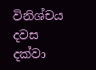විනිශ්චය දවස දක්වා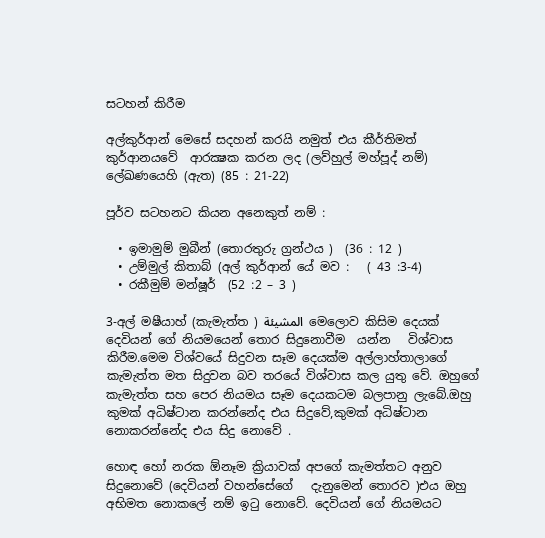සටහන් කිරීම

අල්කුර්ආන් මෙසේ සදහන් කරයි නමුත් එය කීර්තිමත් කුර්ආනයවේ  ආරක්‍ෂක කරන ලද (ලව්හුල් මහ්පූද් නම්) ලේඛණයෙහි (ඇත) (85 : 21-22)

පූර්ව සටහනට කියන අනෙකුත් නම් :

  • ඉමාමුම් මුබීන් (තොරතුරු ග්‍රන්ථය )  (36 : 12 )
  • උම්මුල් කිතාබ් (අල් කුර්ආන් යේ මව :   ( 43 :3-4)
  • රකීමුම් මන්ෂූර්  (52 :2 – 3 )

3-අල් මෂීයාහ් (කැමැත්ත ) المشيئة  මෙලොව කිසිම දෙයක් දෙවියන් ගේ නියමයෙන් තොර සිදුනොවීම  යන්න   විශ්වාස කිරීම.මෙම විශ්වයේ සිදුවන සෑම දෙයක්ම අල්ලාහ්තාලාගේ  කැමැත්ත මත සිදුවන බව තරයේ විශ්වාස කල යුතු වේ. ඔහුගේ කැමැත්ත සහ පෙර නියමය සෑම දෙයකටම බලපානු ලැබේ.ඔහු කුමක් අධිෂ්ටාන කරන්නේද එය සිදුවේ,කුමක් අධිෂ්ටාන නොකරන්නේද එය සිදු නොවේ .

හොඳ හෝ නරක ඕනෑම ක්‍රියාවක් අපගේ කැමත්තට අනුව සිදුනොවේ (දෙවියන් වහන්සේගේ   දැනුමෙන් තොරව )එය ඔහු අභිමත නොකලේ නම් ඉටු නොවේ. දෙවියන් ගේ නියමයට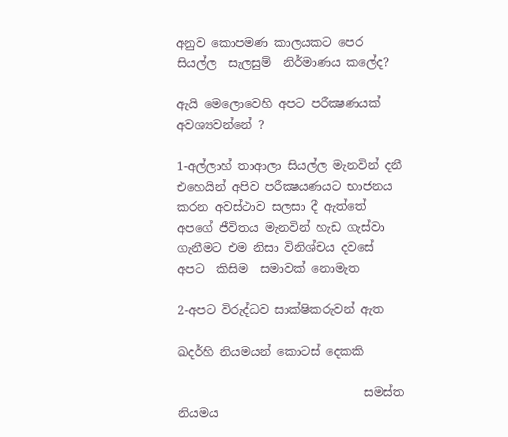අනුව කොපමණ කාලයකට පෙර සියල්ල  සැලසුම්  නිර්මාණය කලේද?

ඇයි මෙලොවෙහි අපට පරීක්‍ෂණයක්  අවශ්‍යවන්නේ ?

1-අල්ලාහ් තාආලා සියල්ල මැනවින් දනී එහෙයින් අපිව පරීක්‍ෂයණයට භාජනය කරන අවස්ථාව සලසා දී ඇත්තේ අපගේ ජීවිතය මැනවින් හැඩ ගැස්වා ගැනීමට එම නිසා විනිශ්චය දවසේ අපට  කිසිම  සමාවක් නොමැත

2-අපට විරුද්ධව සාක්ෂිකරුවන් ඇත

ඛදර්හි නියමයන් කොටස් දෙකකි

                               සමස්ත නියමය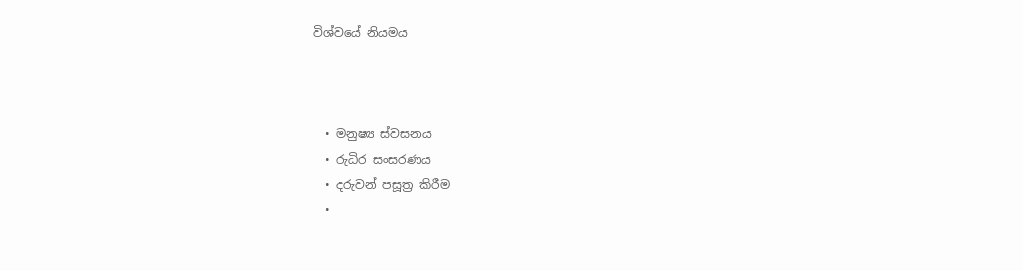විශ්වයේ නියමය



  • මනුෂ්‍ය ස්වසනය
  • රුධිර සංසරණය
  • දරුවන් පසූත්‍ර කිරීම
  •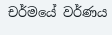චර්මයේ වර්ණය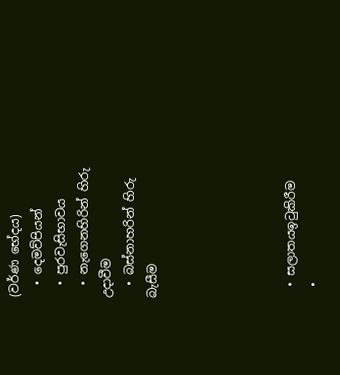(වර්ණ භේදය)
  • දෙමව්පියන්
  • පුරවැසිභාවය
  • නැගෙනහිරින් හිරු උදාවීම
  • බස්නාහරින් හිරු බැසීම





  • සලාතයඉටුකිරීම
  •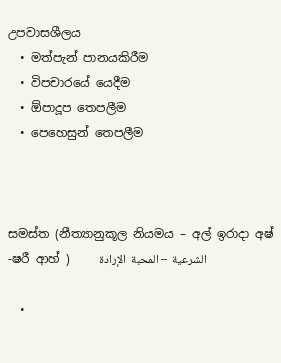උපවාසශීලය
  • මත්පැන් පානයකිරීම
  • විපචාරයේ යෙදීම
  • ඕපාදූප තෙපලීම
  • පෙහෙසුන් තෙපලීම



සමස්ත (නීත්‍යානුකූල නියමය – අල් ඉරාදා අෂ් -ෂරී ආහ් )     الشرعية  – المحبة  الإرادة

  •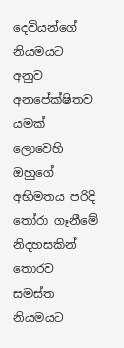දෙවියන්ගේ නියමයට අනුව අනපේක්ෂිතව යමක් ලොවෙහි ඔහුගේ අභිමතය පරිදි තෝරා ගෑනීමේ නිදහසකින් තොරව සමස්ත නියමයට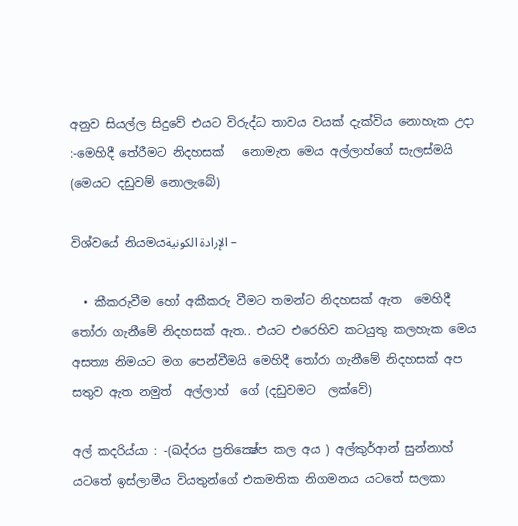අනුව සියල්ල සිදුවේ එයට විරුද්ධ තාවය වයක් දැක්විය නොහැක උදා :-මෙහිදී තේරීමට නිදහසක්   නොමැත මෙය අල්ලාහ්ගේ සැලස්මයි (මෙයට දඩුවම් නොලැබේ)

විශ්වයේ නියමයالإرادة الكونية –

  • කීකරුවීම හෝ අකීකරු වීමට තමන්ට නිදහසක් ඇත  මෙහිදී තෝරා ගැනීමේ නිදහසක් ඇත.. එයට එරෙහිව කටයුතු කලහැක මෙය අසත්‍ය නිමයට මග පෙන්වීමයි මෙහිදී තෝරා ගැනීමේ නිදහසක් අප සතුව ඇත නමුත්  අල්ලාහ්  ගේ (දඩුවමට  ලක්වේ)

අල් කදරිය්යා : -(ඛද්රය ප්‍රතික්‍ෂේප කල අය ) අල්කුර්ආන් සුන්නාහ් යටතේ ඉස්ලාමීය වියතුන්ගේ එකමතික නිගමනය යටතේ සලකා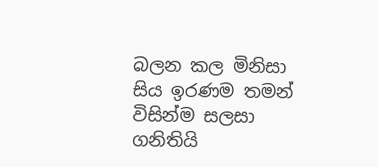බලන කල මිනිසා සිය ඉරණම තමන් විසින්ම සලසා  ගනිතියි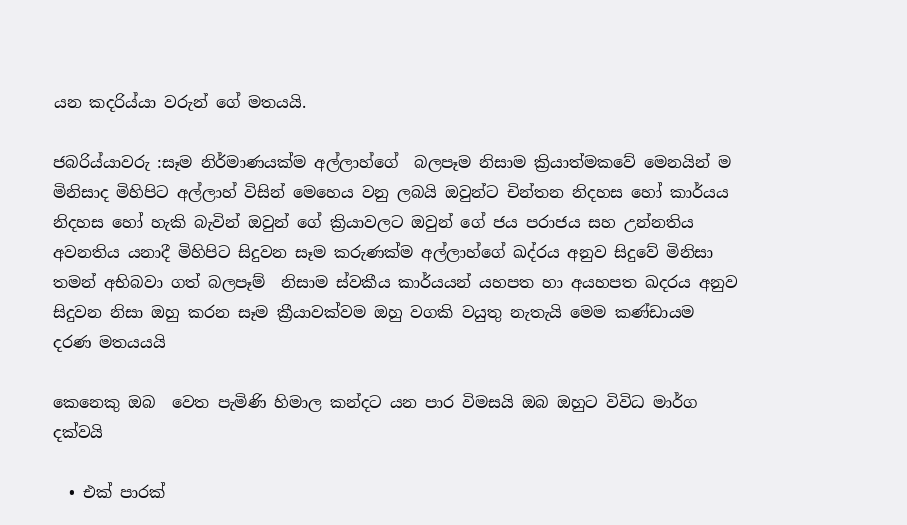යන කදරිය්යා වරුන් ගේ මතයයි.

ජබරිය්යාවරු :සෑම නිර්මාණයක්ම අල්ලාහ්ගේ  බලපෑම නිසාම ක්‍රියාත්මකවේ මෙනයින් ම මිනිසාද මිහිපිට අල්ලාහ් විසින් මෙහෙය වනු ලබයි ඔවුන්ට චින්තන නිදහස හෝ කාර්යය නිදහස හෝ හැකි බැවින් ඔවුන් ගේ ක්‍රියාවලට ඔවුන් ගේ ජය පරාජය සහ උන්නතිය අවනතිය යනාදී මිහිපිට සිදුවන සෑම කරුණක්ම අල්ලාහ්ගේ ඛද්රය අනුව සිදුවේ මිනිසා තමන් අභිබවා ගත් බලපෑම්  නිසාම ස්වකීය කාර්යයන් යහපත හා අයහපත ඛදරය අනුව සිදුවන නිසා ඔහු කරන සෑම ක්‍රීයාවක්වම ඔහු වගකි වයුතු නැතැයි මෙම කණ්ඩායම දරණ මතයයයි

කෙනෙකු ඔබ  වෙත පැමිණි හිමාල කන්දට යන පාර විමසයි ඔබ ඔහුට විවිධ මාර්ග දක්වයි

  • එක් පාරක්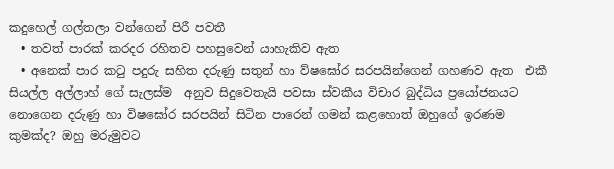කදුහෙල් ගල්තලා වන්ගෙන් පිරී පවතී
  • තවත් පාරක් කරදර රහිතව පහසුවෙන් යාහැකිව ඇත
  • අනෙක් පාර කටු පදුරු සහිත දරුණු සතුන් හා ව්ෂඝෝර සරපයින්ගෙන් ගහණව ඇත  එකී සියල්ල අල්ලාහ් ගේ සැලස්ම  අනුව සිදුවෙතැයි පවසා ස්වකීය විචාර බුද්ධිය ප්‍රයෝජනයට නොගෙන දරුණු හා විෂඝෝර සරපයින් සිටින පාරෙන් ගමන් කළහොත් ඔහුගේ ඉරණම කුමක්ද? ඔහු මරුමුවට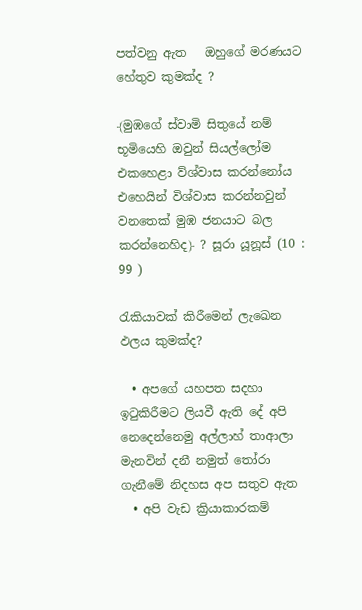පත්වනු ඇත   ඔහුගේ මරණයට හේතුව කුමක්ද ?

﴾මුඹගේ ස්වාමි සිතුයේ නම් භූමියෙහි ඔවුන් සියල්ලෝම එකහෙළා ව්ශ්වාස කරන්නෝය එහෙයින් විශ්වාස කරන්නවුන් වනතෙක් මුඹ ජනයාට බල කරන්නෙහිද﴿ ? සූරා යූනූස් (10 : 99 )

රැකියාවක් කිරීමෙන් ලැඛෙන ඵලය කුමක්ද?

  • අපගේ යහපත සදහා ඉටුකිරීමට ලියවී ඇති දේ අපි නෙදෙන්නෙමු අල්ලාහ් තාආලා මැනවින් දනී නමුත් තෝරා ගැනීමේ නිදහස අප සතුව ඇත
  • අපි වැඩ ක්‍රියාකාරකම්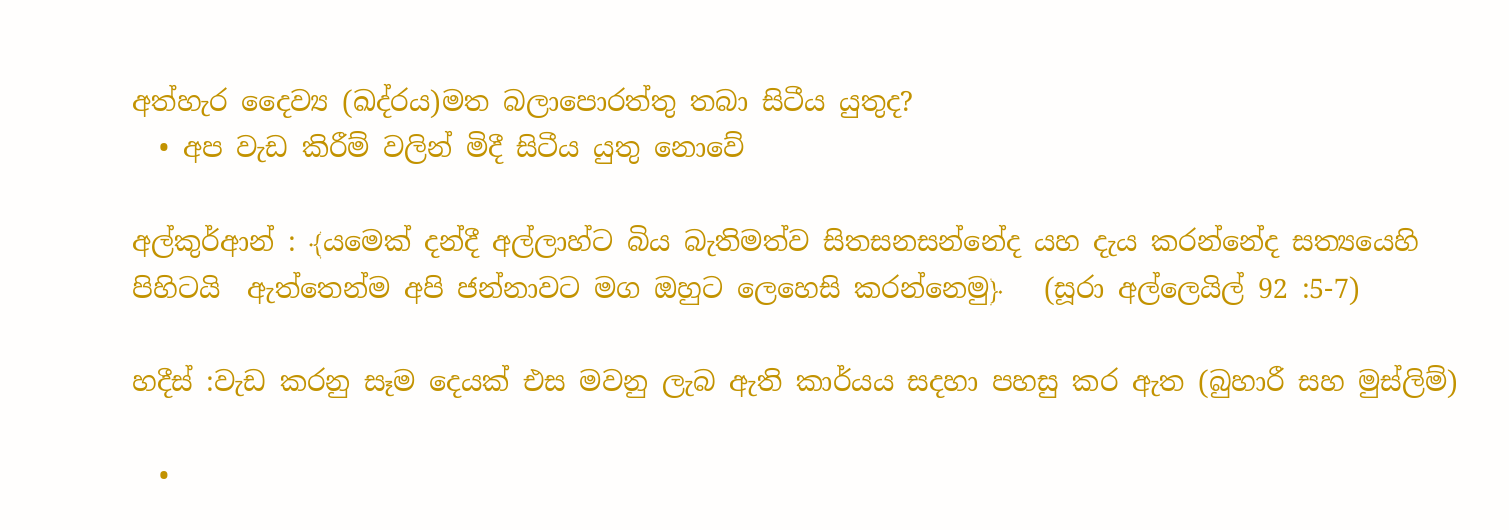අත්හැර දෛව්‍ය (ඛද්රය)මත බලාපොරත්තු තබා සිටීය යුතුද?
  • අප වැඩ කිරීම් වලින් මිදී සිටීය යුතු නොවේ

අල්කුර්ආන් : ﴾යමෙක් දන්දී අල්ලාහ්ට බිය බැතිමත්ව සිතසනසන්නේද යහ දැය කරන්නේද සත්‍යයෙහි පිහිටයි  ඇත්තෙන්ම අපි ජන්නාවට මග ඔහුට ලෙහෙසි කරන්නෙමු﴿   (සූරා අල්ලෙයිල් 92 :5-7)

හදීස් :වැඩ කරනු සෑම දෙයක් එස මවනු ලැබ ඇති කාර්යය සදහා පහසු කර ඇත (බුහාරී සහ මුස්ලිම්)

  •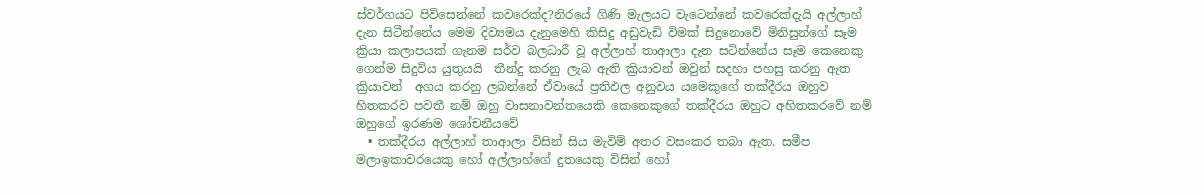ස්වර්ගයට පිවිසෙන්නේ කවරෙක්ද?නිරයේ ගිණි මැලයට වැටෙන්නේ කවරෙක්දැයි අල්ලාහ් දැන සිටීන්නේය මෙම දිව්‍යමය දැනුමෙහි කිසිදු අඩුවැඩි විමක් සිදුනොවේ මිනිසුන්ගේ සෑම ක්‍රියා කලාපයක් ගැනම සර්ව බලධාරී වූ අල්ලාහ් තාආලා දැන සටින්නේය සෑම කෙනෙකු ගෙන්ම සිදුවිය යුතුයයි  තීන්දු කරනු ලැබ ඇති ක්‍රියාවන් ඔවුන් සදහා පහසු කරනු ඇත ක්‍රියාවන්  අගය කරනු ලබන්නේ ඒවායේ ප්‍රතිඵල අනුවය යමෙකුගේ තක්දීරය ඔහුව හිතකරව පවතී නම් ඔහු වාසනාවන්තයෙකි කෙනෙකුගේ තක්දීරය ඔහුට අහිතකරවේ නම් ඔහුගේ ඉරණම ශෝචනීයවේ
  • තක්දීරය අල්ලාහ් තාආලා විසින් සිය මැවිම් අතර වසංකර තබා ඇත. සමීප මලාඉකාවරයෙකු හෝ අල්ලාහ්ගේ දුතයෙකු විසින් හෝ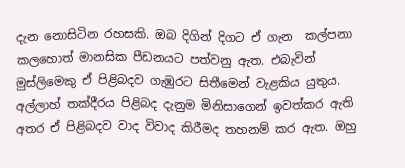දැන නොසිටින රහසකි. ඔබ දිගින් දිගට ඒ ගැන  කල්පනා කලහොත් මානසික පීඩනයට පත්වනු ඇත. එබැවින්  මුස්ලිමෙකු ඒ පිළිබදව ගැඹුරට සිතීමෙන් වැළකිය යුතුය. අල්ලාහ් තක්දීරය පිළිබද දැනුම මිනිසාගෙන් ඉවත්කර ඇති අතර ඒ පිළිබදව වාද විවාද කිරීමද තහනම් කර ඇත. ඔහු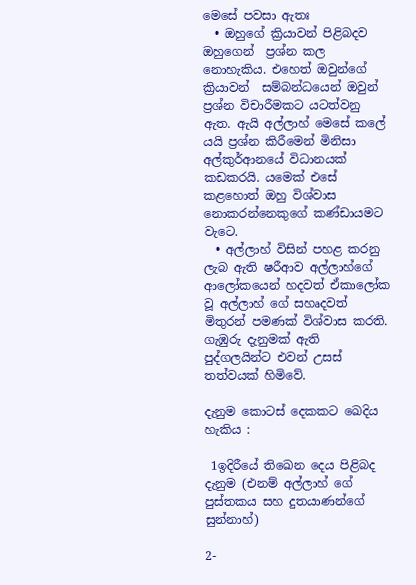මෙසේ පවසා ඇතඃ
  • ඔහුගේ ක්‍රියාවන් පිළිබදව ඔහුගෙන්  ප්‍රශ්න කල නොහැකිය. එහෙත් ඔවුන්ගේ ක්‍රියාවන්  සම්බන්ධයෙන් ඔවුන් ප්‍රශ්න විචාරීමකට යටත්වනු ඇත. ඇයි අල්ලාහ් මෙසේ කලේ යයි ප්‍රශ්න කිරීමෙන් මිනිසා අල්කුර්ආනයේ විධානයක් කඩකරයි. යමෙක් එසේ කළහොත් ඔහු විශ්වාස නොකරන්නෙකුගේ කණ්ඩායමට වැටෙ.
  • අල්ලාහ් විසින් පහළ කරනු ලැබ ඇති ෂරීආව අල්ලාහ්ගේ ආලෝකයෙන් හදවත් ඒකාලෝක වූ අල්ලාහ් ගේ සහෘදවත් මිතුරන් පමණක් විශ්වාස කරති. ගැඹුරු දැනුමක් ඇති පුද්ගලයින්ට එවන් උසස් තත්වයක් හිමිවේ.

දැනුම කොටස් දෙකකට ඛෙදිය හැකිය :

 1ඉදිරීයේ තිඛෙන දෙය පිළිබද දැනුම (එනම් අල්ලාහ් ගේ පුස්තකය සහ දුතයාණන්ගේ සුන්නාහ්)

2-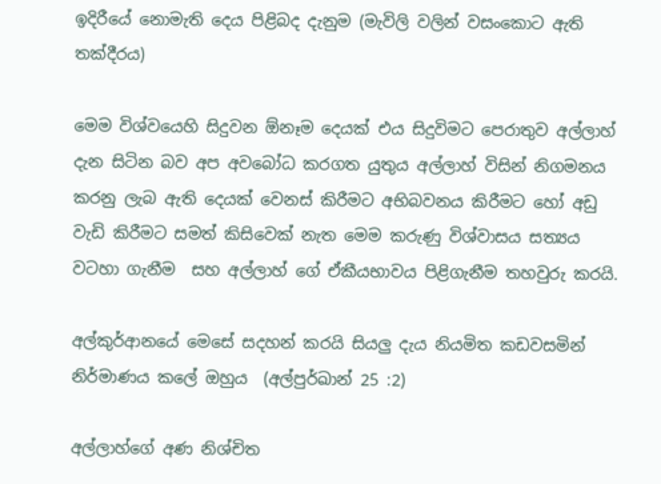ඉදිරීයේ නොමැති දෙය පිළිබද දැනුම (මැවිලි වලින් වසංකොට ඇති තක්දීරය)

මෙම විශ්වයෙහි සිදුවන ඕනෑම දෙයක් එය සිදුවිමට පෙරාතුව අල්ලාහ් දැන සිටින බව අප අවබෝධ කරගත යුතුය අල්ලාහ් විසින් නිගමනය කරනු ලැබ ඇති දෙයක් වෙනස් කිරීමට අභිබවනය කිරීමට හෝ අඩු වැඩි කිරීමට සමත් කිසිවෙක් නැත මෙම කරුණු විශ්වාසය සත්‍යය වටහා ගැනීම  සහ අල්ලාහ් ගේ ඒකීයභාවය පිළිගැනීම තහවුරු කරයි.

අල්කුර්ආනයේ මෙසේ සදහන් කරයි සියලු දැය නියමිත කඩවසමින් නිර්මාණය කලේ ඔහුය  (අල්පුර්ඛාන් 25 :2)

අල්ලාහ්ගේ අණ නිශ්චිත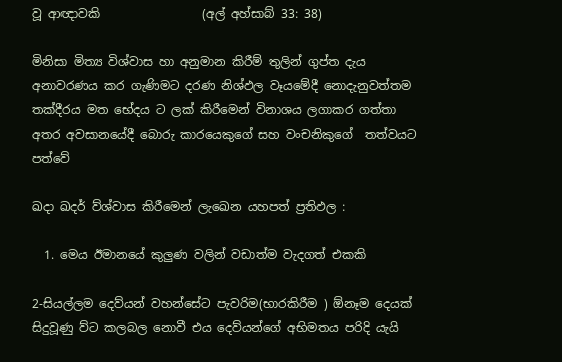වූ ආඥාවකි                 (අල් අහ්සාබ් 33: 38)

මිනිසා මිත්‍ය විශ්වාස හා අනුමාන කිරීම් තුලින් ගුප්ත දැය අනාවරණය කර ගැණිමට දරණ නිශ්ඵල වෑයමේදී නොදැනුවත්තම තක්දීරය මත භේදය ට ලක් කිරීමෙන් විනාශය ලගාකර ගත්තා අතර අවසානයේදී බොරු කාරයෙකුගේ සහ වංචනිකුගේ  තත්වයට පත්වේ

ඛදා ඛදර් ව්ශ්වාස කිරීමෙන් ලැඛෙන යහපත් ප්‍රතිඵල :

  1. මෙය ඊමානයේ කුලුණ වලින් වඩාත්ම වැදගත් එකකි

2-සියල්ලම දෙව්යන් වහන්සේට පැවරිම(භාරකිරීම ) ඕනෑම දෙයක් සිදුවූණු ව්ට කලබල නොවී එය දෙව්යන්ගේ අභිමතය පරිදි යැයි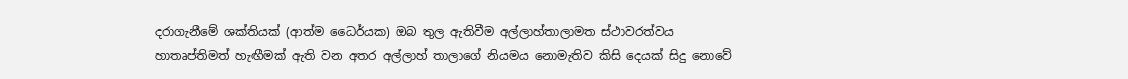දරාගැනීමේ ශක්තියක් (ආත්ම ධෛර්යක) ඔබ තුල ඇතිවීම අල්ලාහ්තාලාමත ස්ථාවරත්වය හාතෘප්තිමත් හැඟීමක් ඇති වන අතර අල්ලාහ් තාලාගේ නියමය නොමැතිව කිසි දෙයක් සිදු නොවේ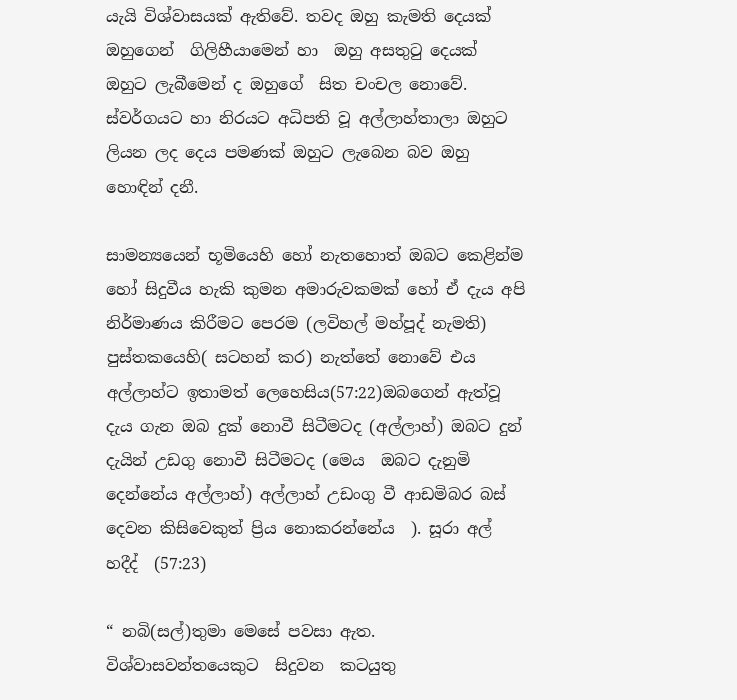යැයි විශ්වාසයක් ඇතිවේ. තවද ඔහු කැමති දෙයක්  ඔහුගෙන්  ගිලිහීයාමෙන් හා  ඔහු අසතුටු දෙයක් ඔහුට ලැබීමෙන් ද ඔහුගේ  සිත චංචල නොවේ. ස්වර්ගයට හා නිරයට අධිපති වූ අල්ලාහ්තාලා ඔහුට ලියන ලද දෙය පමණක් ඔහුට ලැබෙන බව ඔහු හොඳින් දනී.

සාමන්‍යයෙන් භූමියෙහි හෝ නැතහොත් ඔබට කෙළින්ම හෝ සිදුවීය හැකි කුමන අමාරුවකමක් හෝ ඒ දැය අපි නිර්මාණය කිරීමට පෙරම (ලවිහල් මහ්පූද් නැමති) පුස්තකයෙහි( සටහන් කර) නැත්තේ නොවේ එය අල්ලාහ්ට ඉතාමත් ලෙහෙසිය(57:22)ඔබගෙන් ඇත්වූ දැය ගැන ඔබ දුක් නොවී සිටීමටද (අල්ලාහ්) ඔබට දුන් දැයින් උඩගු නොවී සිටීමටද (මෙය  ඔබට දැනුමි දෙන්නේය අල්ලාහ්) අල්ලාහ් උඩංගු වී ආඩමිබර බස් දෙවන කිසිවෙකුත් ප්‍රිය නොකරන්නේය  ). සූරා අල් හදීද්  (57:23)

“ නබි(සල්)තුමා මෙසේ පවසා ඇත. විශ්වාසවන්තයෙකුට  සිදුවන  කටයුතු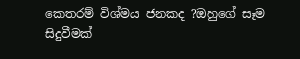කෙතරම් විශ්මය ජනකද ?ඔහුගේ සෑම සිදුවීමක්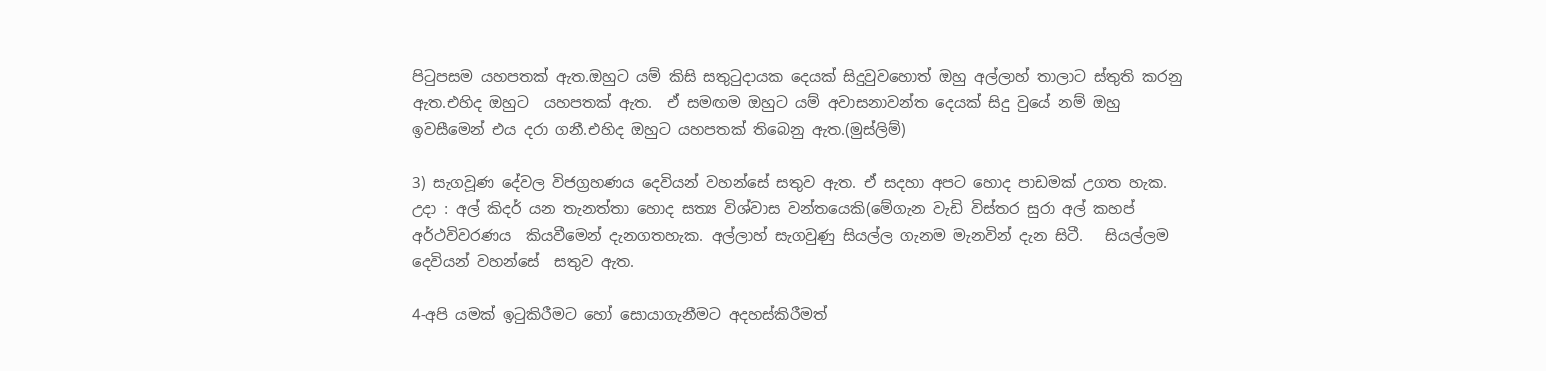පිටුපසම යහපතක් ඇත.ඔහුට යම් කිසි සතුටුදායක දෙයක් සිදුවුවහොත් ඔහු අල්ලාහ් තාලාට ස්තුති කරනු ඇත.එහිද ඔහුට  යහපතක් ඇත.  ඒ සමඟම ඔහුට යම් අවාසනාවන්ත දෙයක් සිදු වුයේ නම් ඔහු ඉවසීමෙන් එය දරා ගනී.එහිද ඔහුට යහපතක් තිබෙනු ඇත.(මුස්ලිම්)

3) සැගවූණ දේවල විජග්‍රහණය දෙවියන් වහන්සේ සතුව ඇත. ඒ සදහා අපට හොද පාඩමක් උගත හැක. උදා : අල් කිදර් යන තැනත්තා හොද සත්‍ය විශ්වාස වන්තයෙකි(මේගැන වැඩි විස්තර සුරා අල් කහප්  අර්ථවිවරණය  කියවීමෙන් දැනගතහැක. අල්ලාහ් සැගවුණු සියල්ල ගැනම මැනවින් දැන සිටී.   සියල්ලම දෙවියන් වහන්සේ  සතුව ඇත.

4-අපි යමක් ඉටුකිරීමට හෝ සොයාගැනීමට අදහස්කිරීමත්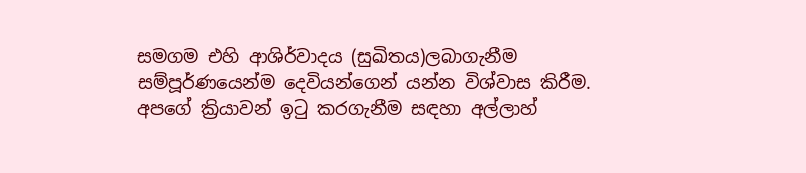සමගම එහි ආශිර්වාදය (සුඛිතය)ලබාගැනීම සම්පූර්ණයෙන්ම දෙවියන්ගෙන් යන්න විශ්වාස කිරීම. අපගේ ක්‍රියාවන් ඉටු කරගැනීම සඳහා අල්ලාහ්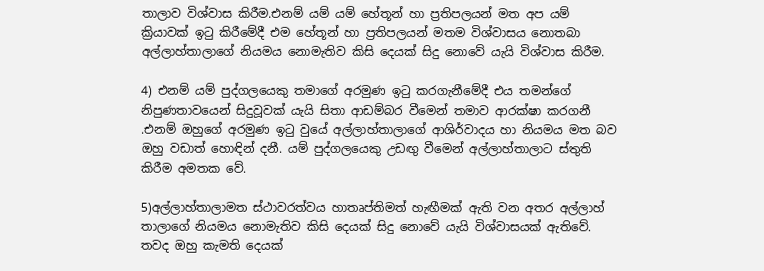තාලාව විශ්වාස කිරීම.එනම් යම් යම් හේතූන් හා ප්‍රතිපලයන් මත අප යම් ක්‍රියාවක් ඉටු කිරීමේදී එම හේතූන් හා ප්‍රතිපලයන් මතම විශ්වාසය නොතබා අල්ලාහ්තාලාගේ නියමය නොමැතිව කිසි දෙයක් සිදු නොවේ යැයි විශ්වාස කිරීම.

4) එනම් යම් පුද්ගලයෙකු තමාගේ අරමුණ ඉටු කරගැනීමේදී එය තමන්ගේ නිපුණතාවයෙන් සිදුවූවක් යැයි සිතා ආඩම්බර වීමෙන් තමාව ආරක්ෂා කරගනී .එනම් ඔහුගේ අරමුණ ඉටු වුයේ අල්ලාහ්තාලාගේ ආශිර්වාදය හා නියමය මත බව ඔහු වඩාත් හොඳින් දනී. යම් පුද්ගලයෙකු උඩඟු වීමෙන් අල්ලාහ්තාලාට ස්තුති කිරීම අමතක වේ.

5)අල්ලාහ්තාලාමත ස්ථාවරත්වය හාතෘප්තිමත් හැඟීමක් ඇති වන අතර අල්ලාහ් තාලාගේ නියමය නොමැතිව කිසි දෙයක් සිදු නොවේ යැයි විශ්වාසයක් ඇතිවේ. තවද ඔහු කැමති දෙයක්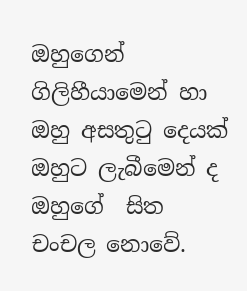ඔහුගෙන්  ගිලිහීයාමෙන් හා  ඔහු අසතුටු දෙයක් ඔහුට ලැබීමෙන් ද ඔහුගේ  සිත චංචල නොවේ.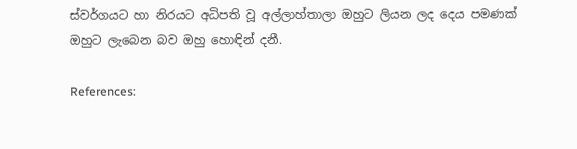ස්වර්ගයට හා නිරයට අධිපති වූ අල්ලාහ්තාලා ඔහුට ලියන ලද දෙය පමණක් ඔහුට ලැබෙන බව ඔහු හොඳින් දනී.

References: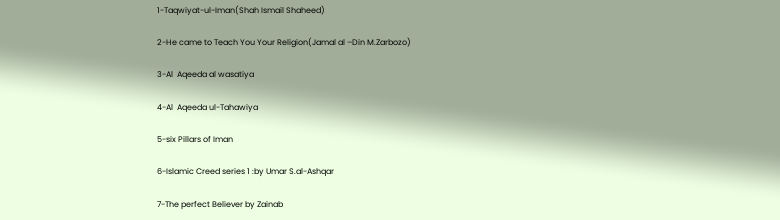1-Taqwiyat-ul-Iman(Shah Ismail Shaheed)

2-He came to Teach You Your Religion(Jamal al –Din M.Zarbozo)

3-Al  Aqeeda al wasatiya

4-Al  Aqeeda ul-Tahawiya

5-six Pillars of Iman

6-Islamic Creed series 1 :by Umar S.al-Ashqar

7-The perfect Believer by Zainab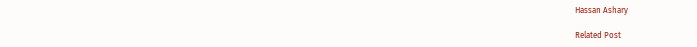Hassan Ashary

Related Post